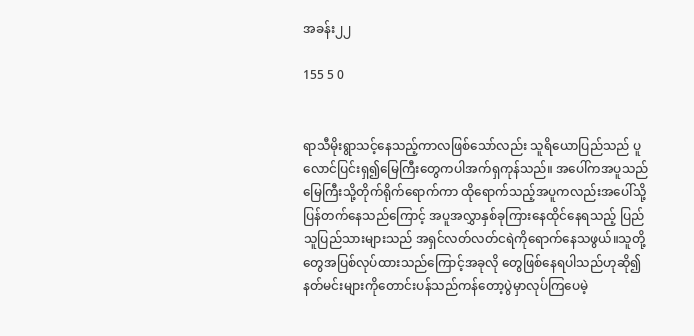အခန်း၂၂

155 5 0


ရာသီမိုးရွာသင့်နေသည့်ကာလဖြစ်သော်လည်း သူရိယောပြည်သည် ပူလောင်ပြင်းရှ၍မြေကြီးတွေကပါအက်ရှကုန်သည်။ အပေါ်ကအပူသည်မြေကြီးသို့တိုက်ရိုက်ရောက်ကာ ထိုရောက်သည့်အပူကလည်းအပေါ်သို့ပြန်တက်နေသည်ကြောင့် အပူအလွှာနှစ်ခုကြားနေထိုင်နေရသည့် ပြည်သူပြည်သားများသည် အရှင်လတ်လတ်ငရဲကိုရောက်နေသဖွယ်။သူတို့တွေအပြစ်လုပ်ထားသည်ကြောင့်အခုလို တွေဖြစ်နေရပါသည်ဟုဆို၍ နတ်မင်းများကိုတောင်းပန်သည်ကန်တော့ပွဲမှာလုပ်ကြပေမဲ့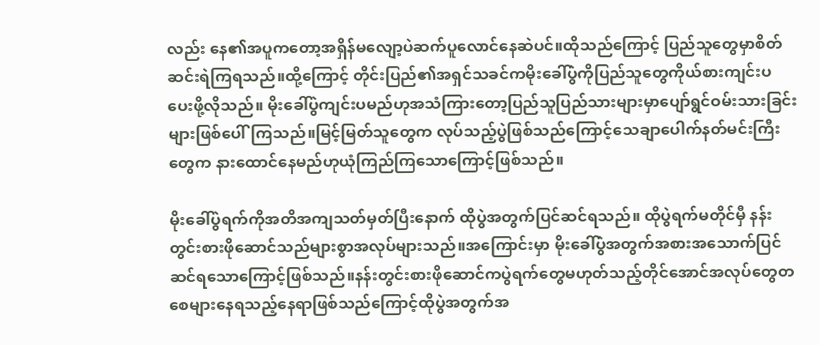လည်း နေ၏အပူကတော့အရှိန်မလျော့ပဲဆက်ပူလောင်နေဆဲပင်။ထိုသည်ကြောင့် ပြည်သူတွေမှာစိတ်ဆင်းရဲကြရသည်။ထို့ကြောင့် တိုင်းပြည်၏အရှင်သခင်ကမိုးခေါ်ပွဲကိုပြည်သူတွေကိုယ်စားကျင်းပပေးဖို့လိုသည်။ မိုးခေါ်ပွဲကျင်းပမည်ဟုအသံကြားတော့ပြည်သူပြည်သားများမှာပျော်ရွင်ဝမ်းသားခြင်းများဖြစ်ပေါ်ကြသည်။မြင့်မြတ်သူတွေက လုပ်သည့်ပွဲဖြစ်သည်ကြောင့်သေချာပေါက်နတ်မင်းကြီးတွေက နားထောင်နေမည်ဟုယုံကြည်ကြသောကြောင့်ဖြစ်သည်။

မိုးခေါ်ပွဲရက်ကိုအတိအကျသတ်မှတ်ပြီးနောက် ထိုပွဲအတွက်ပြင်ဆင်ရသည်။ ထိုပွဲရက်မတိုင်မှီ နန်းတွင်းစားဖိုဆောင်သည်များစွာအလုပ်များသည်။အကြောင်းမှာ မိုးခေါ်ပွဲအတွက်အစားအသောက်ပြင်ဆင်ရသောကြောင့်ဖြစ်သည်။နန်းတွင်းစားဖိုဆောင်ကပွဲရက်တွေမဟုတ်သည့်တိုင်အောင်အလုပ်တွေတစေများနေရသည့်နေရာဖြစ်သည်ကြောင့်ထိုပွဲအတွက်အ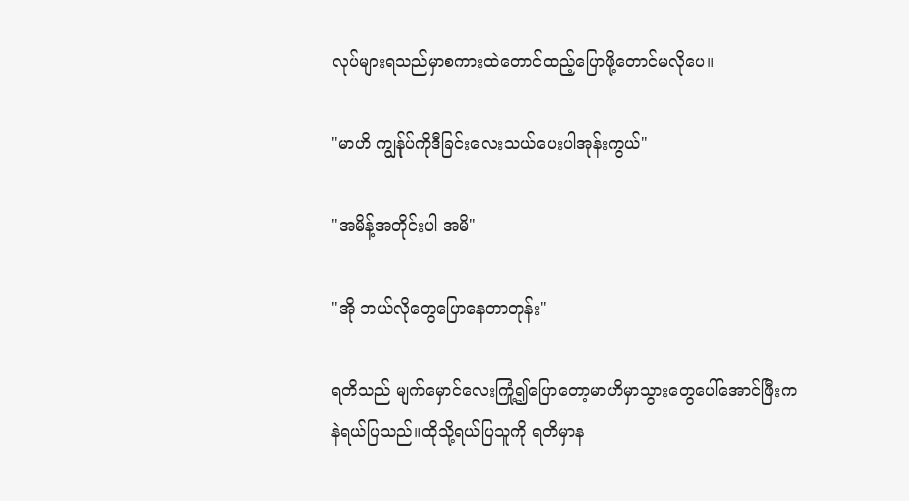လုပ်များရသည်မှာစကားထဲတောင်ထည့်ပြောဖို့တောင်မလိုပေ။

"မာဟိ ကျွန်ုပ်ကိုဒီခြင်းလေးသယ်ပေးပါအုန်းကွယ်"

"အမိန့်အတိုင်းပါ အမိ"

"အို ဘယ်လိုတွေပြောနေတာတုန်း"

ရတိသည် မျက်မှောင်လေးကြုံ့၍ပြောတော့မာဟိမှာသွားတွေပေါ်အောင်ဖြီးကနဲရယ်ပြသည်။ထိုသို့ရယ်ပြသူကို ရတိမှာန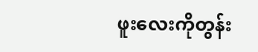ဖူးလေးကိုတွန်း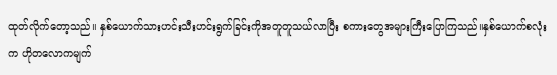ထုတ်လိုက်တော့သည်။ နှစ်ယောက်သားဟင်းသီးဟင်းရွက်ခြင်းကိုအတူတူသယ်လာပြီး စကားတွေအများကြီးပြောကြသည်။နှစ်ယောက်စလုံးက ဟိုတလောကမျက်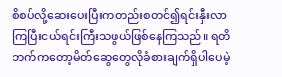စိစပ်လို့ဆေးပေးပြီးကတည်းစတင်၍ရင်းနှီးလာကြပြီးငယ်ရင်းကြီးသဖွယ်ဖြစ်နေကြသည်။ ရတိဘက်ကတော့မိတ်ဆွေတွေလိုခံစားချက်ရှိပါပေမဲ့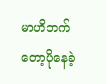မာဟိဘက်တော့ပိုနေခဲ့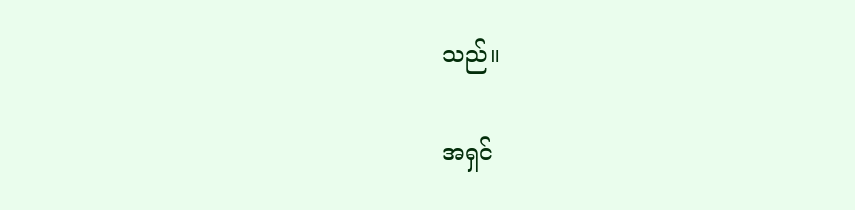သည်။

အရှင်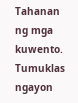Tahanan ng mga kuwento. Tumuklas ngayon